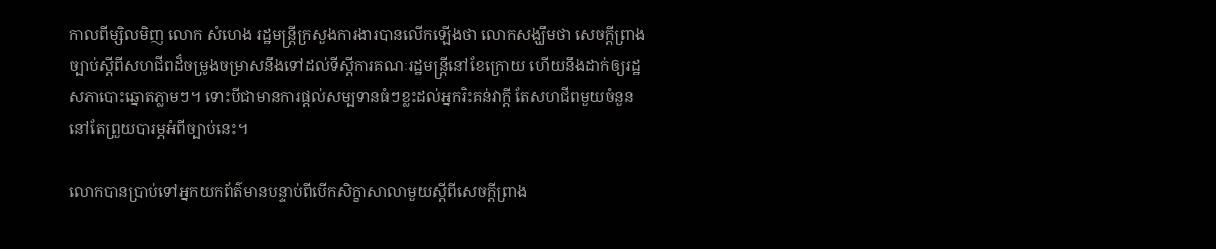កាលពីម្សិលមិញ លោក សំហេង រដ្ឋមន្ត្រីក្រសួងការងារបានលើកឡើងថា លោកសង្ឃឹមថា សេចក្តីព្រាងច្បាប់ស្តីពីសហជីពដ៏ចម្រូងចម្រាសនឹងទៅដល់ទីស្តីការគណៈរដ្ឋមន្ត្រីនៅខែក្រោយ ហើយនឹងដាក់ឲ្យរដ្ឋសភាបោះឆ្នោតភ្លាមៗ។ ទោះបីជាមានការផ្តល់សម្បទានធំៗខ្លះដល់អ្នករិះគន់វាក្តី តែសហជីពមួយចំនួននៅតែព្រួយបារម្ភអំពីច្បាប់នេះ។

លោកបានប្រាប់ទៅអ្នកយកព័ត៌មានបន្ទាប់ពីបើកសិក្ខាសាលាមួយស្តីពីសេចក្តីព្រាង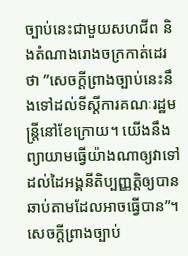ច្បាប់នេះជាមួយសហជីព និងតំណាងរោងចក្រកាត់ដេរថា ”សេចក្តីព្រាងច្បាប់នេះនឹងទៅដល់ទីស្តីការគណៈរដ្ឋមន្ត្រីនៅខែក្រោយ។ យើងនឹងព្យាយាមធ្វើយ៉ាងណាឲ្យវាទៅដល់ដៃអង្គនីតិប្បញ្ញត្តិឲ្យបានឆាប់តាមដែលអាចធ្វើបាន”។
សេចក្តីព្រាងច្បាប់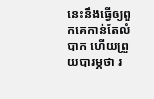នេះនឹងធ្វើឲ្យពួកគេកាន់តែលំបាក ហើយព្រួយបារម្ភថា រ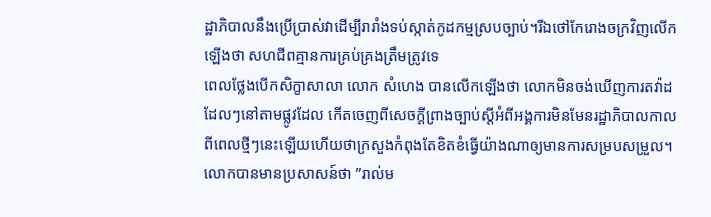ដ្ឋាភិបាលនឹងប្រើប្រាស់វាដើម្បីរារាំងទប់ស្កាត់កូដកម្មស្របច្បាប់។រីឯថៅកែរោងចក្រវិញលើកឡើងថា សហជីពគ្មានការគ្រប់គ្រងត្រឹមត្រូវទេ
ពេលថ្លែងបើកសិក្ខាសាលា លោក សំហេង បានលើកឡើងថា លោកមិនចង់ឃើញការតវ៉ាដដែលៗនៅតាមផ្លូវដែល កើតចេញពីសេចក្តីព្រាងច្បាប់ស្តីអំពីអង្គការមិនមែនរដ្ឋាភិបាលកាលពីពេលថ្មីៗនេះឡើយហើយថាក្រសួងកំពុងតែខិតខំធ្វើយ៉ាងណាឲ្យមានការសម្របសម្រួល។
លោកបានមានប្រសាសន៍ថា ”រាល់ម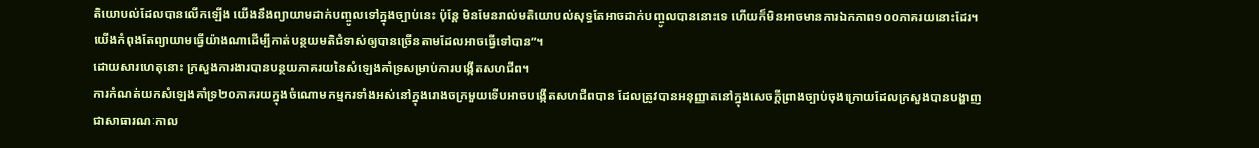តិយោបល់ដែលបានលើកឡើង យើងនឹងព្យាយាមដាក់បញ្ចូលទៅក្នុងច្បាប់នេះ ប៉ុន្តែ មិនមែនរាល់មតិយោបល់សុទ្ធតែអាចដាក់បញ្ចូលបាននោះទេ ហើយក៏មិនអាចមានការឯកភាព១០០ភាគរយនោះដែរ។ យើងកំពុងតែព្យាយាមធ្វើយ៉ាងណាដើម្បីកាត់បន្ថយមតិជំទាស់ឲ្យបានច្រើនតាមដែលអាចធ្វើទៅបាន”។
ដោយសារហេតុនោះ ក្រសួងការងារបានបន្ថយភាគរយនៃសំឡេងគាំទ្រសម្រាប់ការបង្កើតសហជីព។
ការកំណត់យកសំឡេងគាំទ្រ២០ភាគរយក្នុងចំណោមកម្មករទាំងអស់នៅក្នុងរោងចក្រមួយទើបអាចបង្កើតសហជីពបាន ដែលត្រូវបានអនុញ្ញាតនៅក្នុងសេចក្តីព្រាងច្បាប់ចុងក្រោយដែលក្រសួងបានបង្ហាញជាសាធារណៈកាល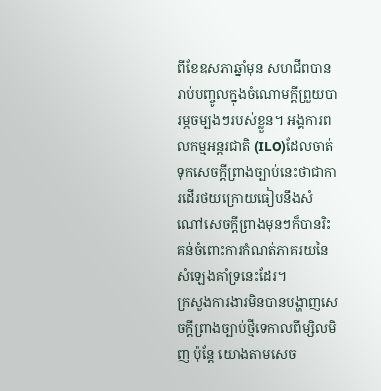ពីខែឧសភាឆ្នាំមុន សហជីពបានរាប់បញ្ចូលក្នុងចំណោមក្តីព្រួយបារម្ភចម្បងៗរបស់ខ្លួន។ អង្គការពលកម្មអន្តរជាតិ (ILO)ដែលចាត់ទុកសេចក្តីព្រាងច្បាប់នេះថាជាការដើរថយក្រោយធៀបនឹងសំណៅសេចក្ដីព្រាងមុនៗក៏បានរិះគន់ចំពោះការកំណត់ភាគរយនៃសំឡេងគាំទ្រនេះដែរ។
ក្រសួងការងារមិនបានបង្ហាញសេចក្តីព្រាងច្បាប់ថ្មីទេកាលពីម្សិលមិញ ប៉ុន្តែ យោងតាមសេច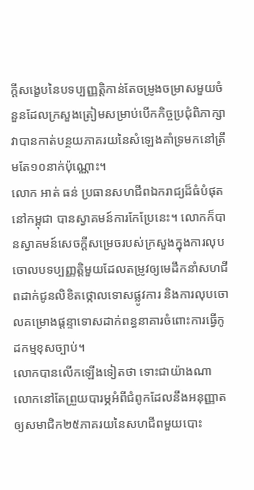ក្ដីសង្ខេបនៃបទប្បញ្ញត្តិកាន់តែចម្រូងចម្រាសមួយចំនួនដែលក្រសួងត្រៀមសម្រាប់បើកកិច្ចប្រជុំពិភាក្សា វាបានកាត់បន្ថយភាគរយនៃសំឡេងគាំទ្រមកនៅត្រឹមតែ១០នាក់ប៉ុណ្ណោះ។
លោក អាត់ ធន់ ប្រធានសហជីពឯករាជ្យដ៏ធំបំផុតនៅកម្ពុជា បានស្វាគមន៍ការកែប្រែនេះ។ លោកក៏បានស្វាគមន៍សេចក្តីសម្រេចរបស់ក្រសួងក្នុងការលុបចោលបទប្បញ្ញត្តិមួយដែលតម្រូវឲ្យមេដឹកនាំសហជីពដាក់ជូនលិខិតថ្កោលទោសផ្លូវការ និងការលុបចោលគម្រោងផ្ដន្ទាទោសដាក់ពន្ធនាគារចំពោះការធ្វើកូដកម្មខុសច្បាប់។
លោកបានលើកឡើងទៀតថា ទោះជាយ៉ាងណា លោកនៅតែព្រួយបារម្ភអំពីជំពូកដែលនឹងអនុញ្ញាតឲ្យសមាជិក២៥ភាគរយនៃសហជីពមួយបោះ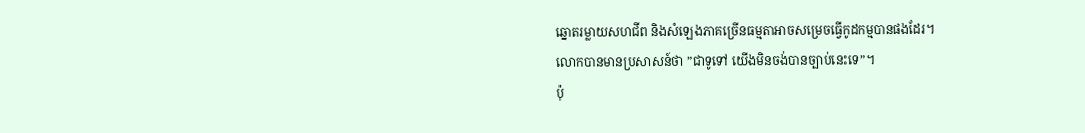ឆ្នោតរម្លាយសហជីព និងសំឡេងភាគច្រើនធម្មតាអាចសម្រេចធ្វើកូដកម្មបានផងដែរ។
លោកបានមានប្រសាសន៍ថា ”ជាទូទៅ យើងមិនចង់បានច្បាប់នេះទេ”។
ប៉ុ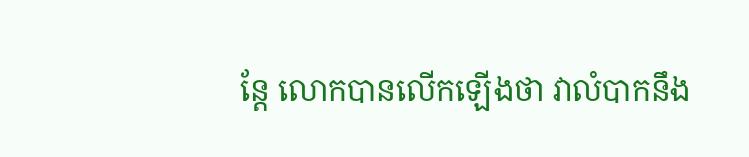ន្តែ លោកបានលើកឡើងថា វាលំបាកនឹង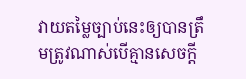វាយតម្លៃច្បាប់នេះឲ្យបានត្រឹមត្រូវណាស់បើគ្មានសេចក្តី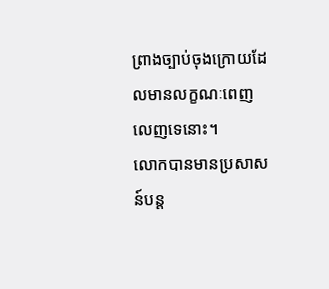ព្រាងច្បាប់ចុងក្រោយដែលមានលក្ខណៈពេញលេញទេនោះ។
លោកបានមានប្រសាសន៍បន្ត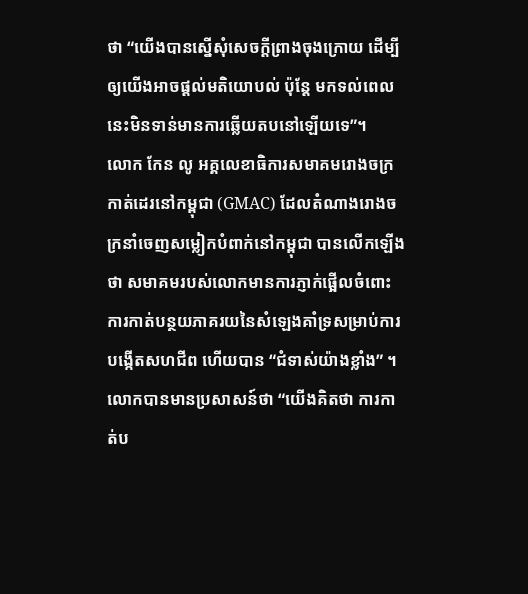ថា “យើងបានស្នើសុំសេចក្តីព្រាងចុងក្រោយ ដើម្បីឲ្យយើងអាចផ្តល់មតិយោបល់ ប៉ុន្តែ មកទល់ពេលនេះមិនទាន់មានការឆ្លើយតបនៅឡើយទេ”។
លោក កែន លូ អគ្គលេខាធិការសមាគមរោងចក្រកាត់ដេរនៅកម្ពុជា (GMAC) ដែលតំណាងរោងចក្រនាំចេញសម្លៀកបំពាក់នៅកម្ពុជា បានលើកឡើងថា សមាគមរបស់លោកមានការភ្ញាក់ផ្អើលចំពោះការកាត់បន្ថយភាគរយនៃសំឡេងគាំទ្រសម្រាប់ការបង្កើតសហជីព ហើយបាន “ជំទាស់យ៉ាងខ្លាំង” ។
លោកបានមានប្រសាសន៍ថា “យើងគិតថា ការកាត់ប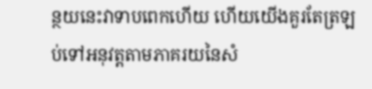ន្ថយនេះវាទាបពេកហើយ ហើយយើងគួរតែត្រឡប់ទៅអនុវត្តតាមភាគរយនៃសំ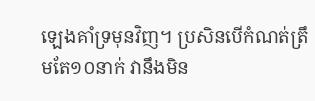ឡេងគាំទ្រមុនវិញ។ ប្រសិនបើកំណត់ត្រឹមតែ១០នាក់ វានឹងមិន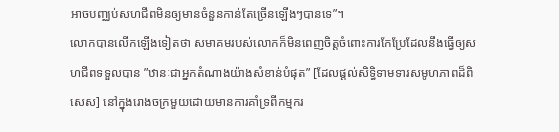អាចបញ្ឈប់សហជីពមិនឲ្យមានចំនួនកាន់តែច្រើនឡើងៗបានទេ”។
លោកបានលើកឡើងទៀតថា សមាគមរបស់លោកក៏មិនពេញចិត្តចំពោះការកែប្រែដែលនឹងធ្វើឲ្យសហជីពទទួលបាន ”ឋានៈជាអ្នកតំណាងយ៉ាងសំខាន់បំផុត” [ដែលផ្តល់សិទ្ធិទាមទារសមូហភាពដ៏ពិសេស] នៅក្នុងរោងចក្រមួយដោយមានការគាំទ្រពីកម្មករ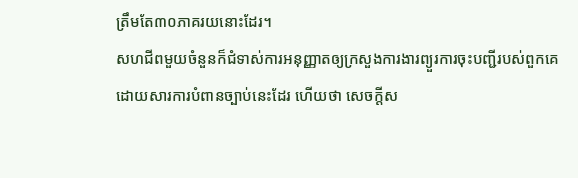ត្រឹមតែ៣០ភាគរយនោះដែរ។
សហជីពមួយចំនួនក៏ជំទាស់ការអនុញ្ញាតឲ្យក្រសួងការងារព្យួរការចុះបញ្ជីរបស់ពួកគេដោយសារការបំពានច្បាប់នេះដែរ ហើយថា សេចក្តីស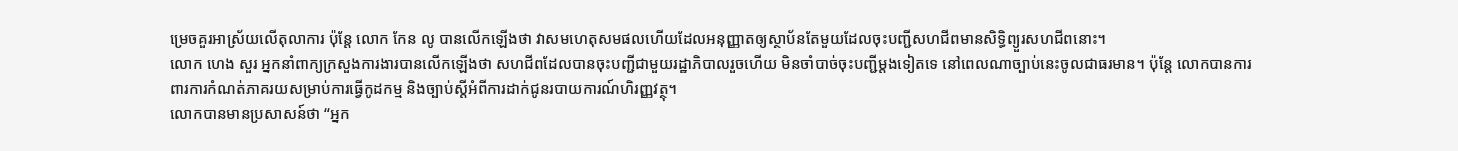ម្រេចគួរអាស្រ័យលើតុលាការ ប៉ុន្តែ លោក កែន លូ បានលើកឡើងថា វាសមហេតុសមផលហើយដែលអនុញ្ញាតឲ្យស្ថាប័នតែមួយដែលចុះបញ្ជីសហជីពមានសិទ្ធិព្យួរសហជីពនោះ។
លោក ហេង សួរ អ្នកនាំពាក្យក្រសួងការងារបានលើកឡើងថា សហជីពដែលបានចុះបញ្ជីជាមួយរដ្ឋាភិបាលរួចហើយ មិនចាំបាច់ចុះបញ្ជីម្តងទៀតទេ នៅពេលណាច្បាប់នេះចូលជាធរមាន។ ប៉ុន្តែ លោកបានការពារការកំណត់ភាគរយសម្រាប់ការធ្វើកូដកម្ម និងច្បាប់ស្តីអំពីការដាក់ជូនរបាយការណ៍ហិរញ្ញវត្ថុ។
លោកបានមានប្រសាសន៍ថា “អ្នក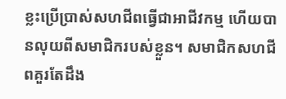ខ្លះប្រើប្រាស់សហជីពធ្វើជាអាជីវកម្ម ហើយបានលុយពីសមាជិករបស់ខ្លួន។ សមាជិកសហជីពគួរតែដឹង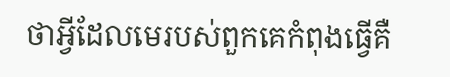ថាអ្វីដែលមេរបស់ពួកគេកំពុងធ្វើគឺ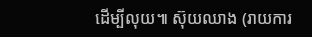ដើម្បីលុយ៕ ស៊ុយឈាង (រាយការ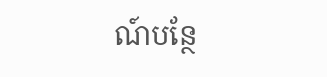ណ៍បន្ថែ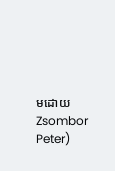មដោយ Zsombor Peter)